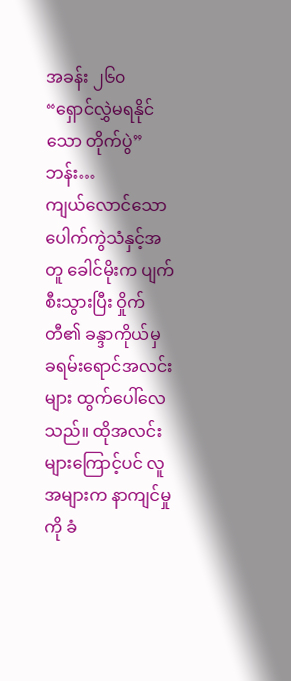အခန်း ၂၆၀ “ရှောင်လွှဲမရနိုင်သော တိုက်ပွဲ”
ဘန်း…
ကျယ်လောင်သော ပေါက်ကွဲသံနှင့်အတူ ခေါင်မိုးက ပျက်စီးသွားပြီး ဝှိုက်တီ၏ ခန္ဒာကိုယ်မှ ခရမ်းရောင်အလင်းများ ထွက်ပေါ်လေသည်။ ထိုအလင်းများကြောင့်ပင် လူအများက နာကျင်မှုကို ခံ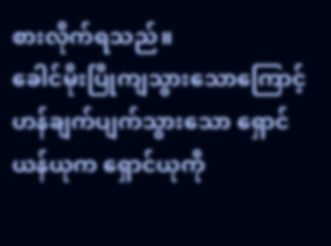စားလိုက်ရသည်။
ခေါင်မိုးပြိုကျသွားသောကြောင့် ဟန်ချက်ပျက်သွားသော ရှောင်ယန်ယုက ရှောင်ယုကို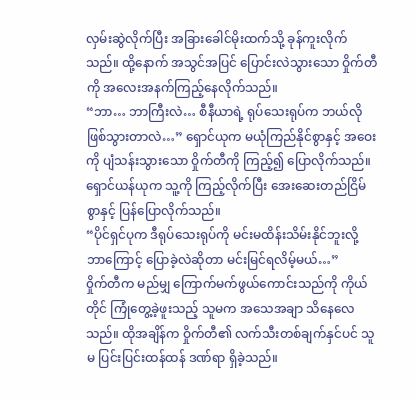လှမ်းဆွဲလိုက်ပြီး အခြားခေါင်မိုးထက်သို့ ခုန်ကူးလိုက်သည်။ ထို့နောက် အသွင်အပြင် ပြောင်းလဲသွားသော ဝှိုက်တီကို အလေးအနက်ကြည့်နေလိုက်သည်။
“ဘာ… ဘာကြီးလဲ… စီနီယာရဲ့ ရုပ်သေးရုပ်က ဘယ်လိုဖြစ်သွားတာလဲ…” ရှောင်ယုက မယုံကြည်နိုင်စွာနှင့် အဝေးကို ပျံသန်းသွားသော ဝှိုက်တီကို ကြည့်၍ ပြောလိုက်သည်။
ရှောင်ယန်ယုက သူ့ကို ကြည့်လိုက်ပြီး အေးဆေးတည်ငြိမ်စွာနှင့် ပြန်ပြောလိုက်သည်။
“ပိုင်ရှင်ပုက ဒီရုပ်သေးရုပ်ကို မင်းမထိန်းသိမ်းနိုင်ဘူးလို့ ဘာကြောင့် ပြောခဲ့လဲဆိုတာ မင်းမြင်ရလိမ့်မယ်…”
၀ှိုက်တီက မည်မျှ ကြောက်မက်ဖွယ်ကောင်းသည်ကို ကိုယ်တိုင် ကြုံတွေ့ခဲ့ဖူးသည့် သူမက အသေအချာ သိနေလေသည်။ ထိုအချိန်က ဝှိုက်တီ၏ လက်သီးတစ်ချက်နှင်ပင် သူမ ပြင်းပြင်းထန်ထန် ဒဏ်ရာ ရှိခဲ့သည်။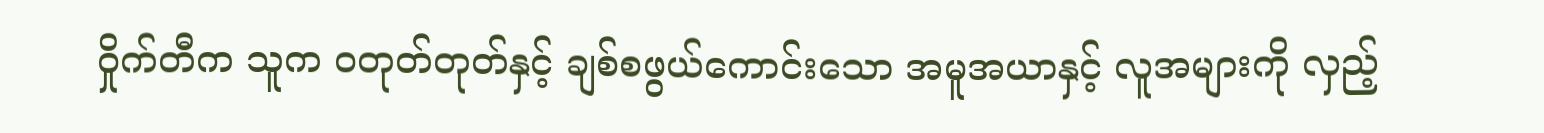ဝှိုက်တီက သူက ၀တုတ်တုတ်နှင့် ချစ်စဖွယ်ကောင်းသော အမူအယာနှင့် လူအများကို လှည့်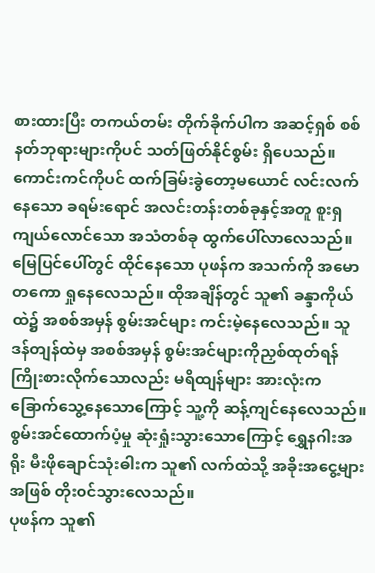စားထားပြီး တကယ်တမ်း တိုက်ခိုက်ပါက အဆင့်ရှစ် စစ်နတ်ဘုရားများကိုပင် သတ်ဖြတ်နိုင်စွမ်း ရှိပေသည်။
ကောင်းကင်ကိုပင် ထက်ခြမ်းခွဲတော့မယောင် လင်းလက်နေသော ခရမ်းရောင် အလင်းတန်းတစ်ခုနှင့်အတူ စူးရှကျယ်လောင်သော အသံတစ်ခု ထွက်ပေါ်လာလေသည်။
မြေပြင်ပေါ်တွင် ထိုင်နေသော ပုဖန်က အသက်ကို အမောတကော ရှုနေလေသည်။ ထိုအချိန်တွင် သူ၏ ခန္ဒာကိုယ်ထဲ၌ အစစ်အမှန် စွမ်းအင်များ ကင်းမဲ့နေလေသည်။ သူ ဒန်တျန်ထဲမှ အစစ်အမှန် စွမ်းအင်များကိုညှစ်ထုတ်ရန် ကြိုးစားလိုက်သောလည်း မရိထျန်များ အားလုံးက ခြောက်သွေ့နေသောကြောင့် သူ့ကို ဆန့်ကျင်နေလေသည်။ စွမ်းအင်ထောက်ပံ့မှု ဆုံးရှုံးသွားသောကြောင့် ရွှေနဂါးအရိုး မီးဖိုချောင်သုံးဓါးက သူ၏ လက်ထဲသို့ အခိုးအငွေ့များအဖြစ် တိုး၀င်သွားလေသည်။
ပုဖန်က သူ၏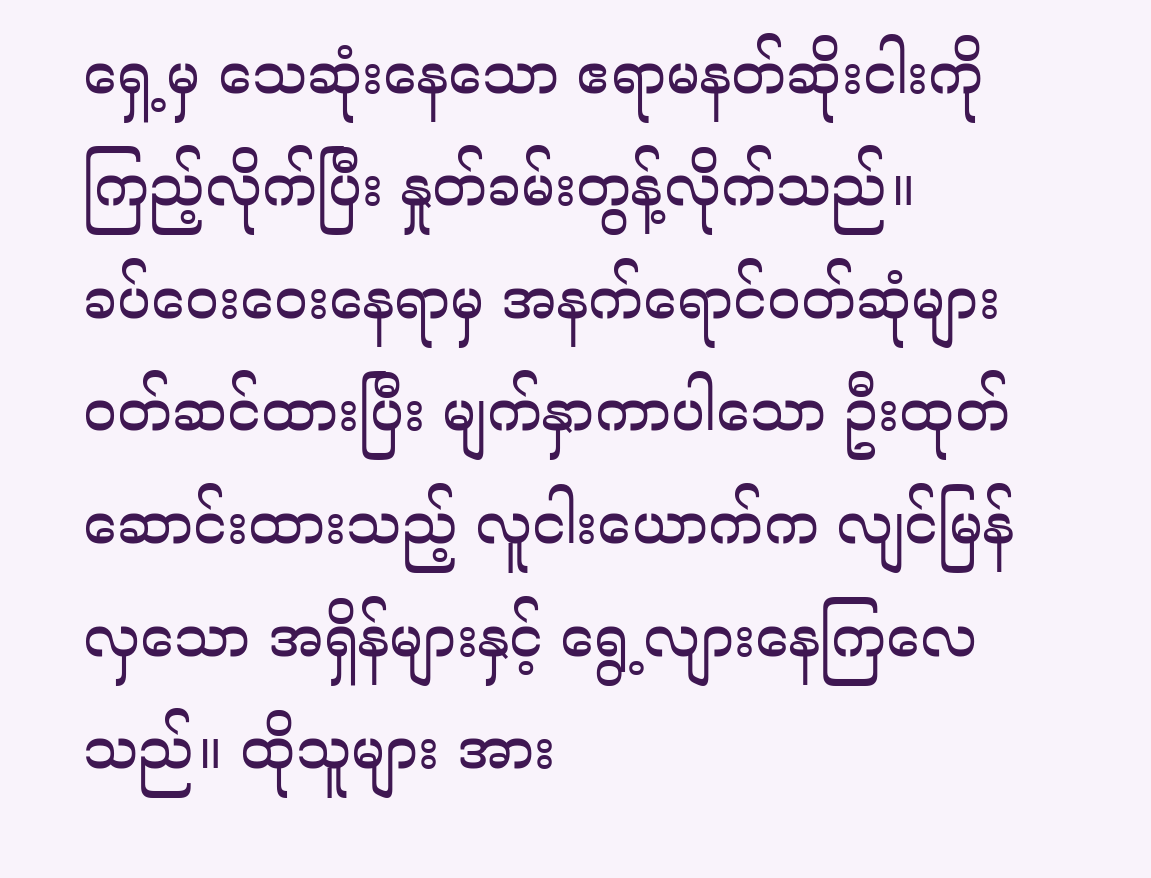ရှေ့မှ သေဆုံးနေသော ဧရာမနတ်ဆိုးငါးကို ကြည့်လိုက်ပြီး နှုတ်ခမ်းတွန့်လိုက်သည်။
ခပ်ဝေးဝေးနေရာမှ အနက်ရောင်၀တ်ဆုံများ ၀တ်ဆင်ထားပြီး မျက်နှာကာပါသော ဦးထုတ်ဆောင်းထားသည့် လူငါးယောက်က လျင်မြန်လှသော အရှိန်များနှင့် ရွေ့လျားနေကြလေသည်။ ထိုသူများ အား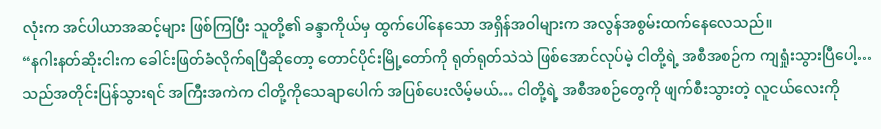လုံးက အင်ပါယာအဆင့်များ ဖြစ်ကြပြီး သူတို့၏ ခန္ဒာကိုယ်မှ ထွက်ပေါ်နေသော အရှိန်အဝါများက အလွန်အစွမ်းထက်နေလေသည်။
“နဂါးနတ်ဆိုးငါးက ခေါင်းဖြတ်ခံလိုက်ရပြီဆိုတော့ တောင်ပိုင်းမြို့တော်ကို ရုတ်ရုတ်သဲသဲ ဖြစ်အောင်လုပ်မဲ့ ငါတို့ရဲ့ အစီအစဉ်က ကျရှုံးသွားပြီပေါ့… သည်အတိုင်းပြန်သွားရင် အကြီးအကဲက ငါတို့ကိုသေချာပေါက် အပြစ်ပေးလိမ့်မယ်… ငါတို့ရဲ့ အစီအစဉ်တွေကို ဖျက်စီးသွားတဲ့ လူငယ်လေးကို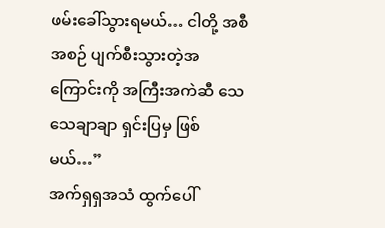ဖမ်းခေါ်သွားရမယ်… ငါတို့ အစီအစဉ် ပျက်စီးသွားတဲ့အကြောင်းကို အကြီးအကဲဆီ သေသေချာချာ ရှင်းပြမှ ဖြစ်မယ်…”
အက်ရှရှအသံ ထွက်ပေါ်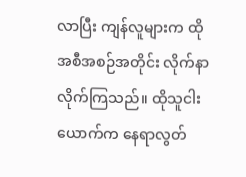လာပြီး ကျန်လူများက ထိုအစီအစဉ်အတိုင်း လိုက်နာလိုက်ကြသည်။ ထိုသူငါးယောက်က နေရာလွတ်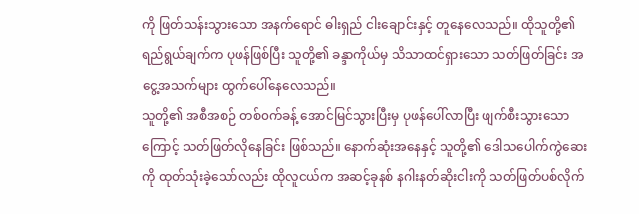ကို ဖြတ်သန်းသွားသော အနက်ရောင် ဓါးရှည် ငါးချောင်းနှင့် တူနေလေသည်။ ထိုသူတို့၏ ရည်ရွယ်ချက်က ပုဖန်ဖြစ်ပြီး သူတို့၏ ခန္ဒာကိုယ်မှ သိသာထင်ရှားသော သတ်ဖြတ်ခြင်း အငွေ့အသက်များ ထွက်ပေါ်နေလေသည်။
သူတို့၏ အစီအစဉ် တစ်၀က်ခန့် အောင်မြင်သွားပြီးမှ ပုဖန်ပေါ်လာပြီး ဖျက်စီးသွားသောကြောင့် သတ်ဖြတ်လိုနေခြင်း ဖြစ်သည်။ နောက်ဆုံးအနေနှင့် သူတို့၏ ဒေါသပေါက်ကွဲဆေးကို ထုတ်သုံးခဲ့သော်လည်း ထိုလူငယ်က အဆင့်ခုနစ် နဂါးနတ်ဆိုးငါးကို သတ်ဖြတ်ပစ်လိုက်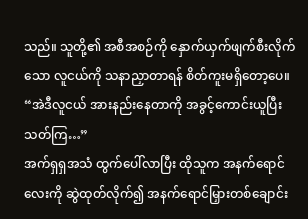သည်။ သူတို့၏ အစီအစဉ်ကို နှောက်ယှက်ဖျက်စီးလိုက်သော လူငယ်ကို သနာညှာတာရန် စိတ်ကူးမရှိတော့ပေ။
“အဲဒီလူငယ် အားနည်းနေတာကို အခွင့်ကောင်းယူပြီး သတ်ကြ…”
အက်ရှရှအသံ ထွက်ပေါ်လာပြီး ထိုသူက အနက်ရောင်လေးကို ဆွဲထုတ်လိုက်၍ အနက်ရောင်မြှားတစ်ချောင်း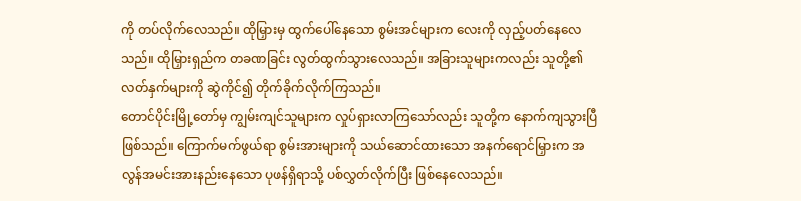ကို တပ်လိုက်လေသည်။ ထိုမြှားမှ ထွက်ပေါ်နေသော စွမ်းအင်များက လေးကို လှည့်ပတ်နေလေသည်။ ထိုမြှားရှည်က တခဏခြင်း လွတ်ထွက်သွားလေသည်။ အခြားသူများကလည်း သူတို့၏ လတ်နှက်များကို ဆွဲကိုင်၍ တိုက်ခိုက်လိုက်ကြသည်။
တောင်ပိုင်းမြို့တော်မှ ကျွမ်းကျင်သူများက လှုပ်ရှားလာကြသော်လည်း သူတို့က နောက်ကျသွားပြီဖြစ်သည်။ ကြောက်မက်ဖွယ်ရာ စွမ်းအားများကို သယ်ဆောင်ထားသော အနက်ရောင်မြှားက အလွန်အမင်းအားနည်းနေသော ပုဖန်ရှိရာသို့ ပစ်လွှတ်လိုက်ပြီး ဖြစ်နေလေသည်။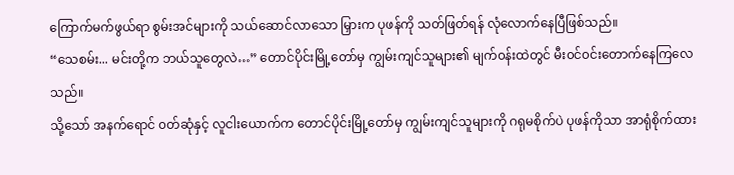ကြောက်မက်ဖွယ်ရာ စွမ်းအင်များကို သယ်ဆောင်လာသော မြှားက ပုဖန်ကို သတ်ဖြတ်ရန် လုံလောက်နေပြီဖြစ်သည်။
“သေစမ်း... မင်းတို့က ဘယ်သူတွေလဲ…” တောင်ပိုင်းမြို့တော်မှ ကျွမ်းကျင်သူများ၏ မျက်၀န်းထဲတွင် မီး၀င်၀င်းတောက်နေကြလေသည်။
သို့သော် အနက်ရောင် ၀တ်ဆုံနှင့် လူငါးယောက်က တောင်ပိုင်းမြို့တော်မှ ကျွမ်းကျင်သူများကို ဂရုမစိုက်ပဲ ပုဖန်ကိုသာ အာရုံစိုက်ထား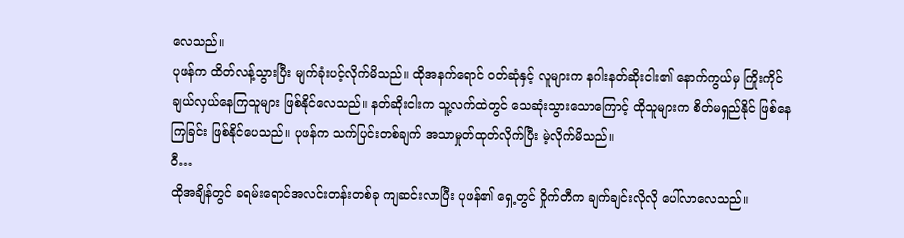လေသည်။
ပုဖန်က ထိတ်လန့်သွားပြီး မျက်ခုံးပင့်လိုက်မိသည်။ ထိုအနက်ရောင် ၀တ်ဆုံနှင့် လူများက နဂါးနတ်ဆိုးငါး၏ နောက်ကွယ်မှ ကြိုးကိုင်ချယ်လှယ်နေကြသူများ ဖြစ်နိုင်လေသည်။ နတ်ဆိုးငါးက သူ့လက်ထဲတွင် သေဆုံးသွားသောကြောင့် ထိုသူများက စိတ်မရှည်နိုင် ဖြစ်နေကြခြင်း ဖြစ်နိုင်ပေသည်။ ပုဖန်က သက်ပြင်းတစ်ချက် အသာမှုတ်ထုတ်လိုက်ပြီး မဲ့လိုက်မိသည်။
၀ီ…
ထိုအချိန်တွင် ခရမ်းရောင်အလင်းတန်းတစ်ခု ကျဆင်းလာပြီး ပုဖန်၏ ရှေ့တွင် ဝှိုက်တီက ချက်ချင်းလိုလို ပေါ်လာလေသည်။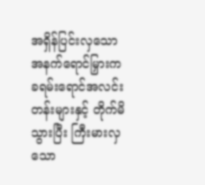အရှိန်ပြင်းလှသော အနက်ရောင်မြှားက ခရမ်းရောင်အလင်းတန်းများနှင့် တိုက်မိသွားပြီး ကြီးမားလှသော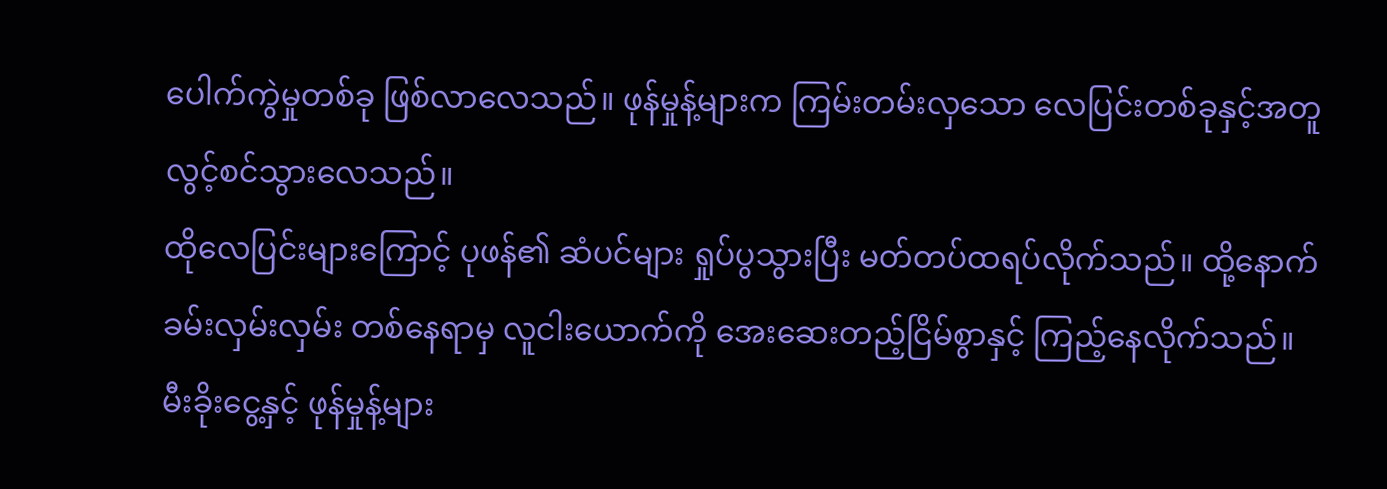ပေါက်ကွဲမှုတစ်ခု ဖြစ်လာလေသည်။ ဖုန်မှုန့်များက ကြမ်းတမ်းလှသော လေပြင်းတစ်ခုနှင့်အတူ လွင့်စင်သွားလေသည်။
ထိုလေပြင်းများကြောင့် ပုဖန်၏ ဆံပင်များ ရှုပ်ပွသွားပြီး မတ်တပ်ထရပ်လိုက်သည်။ ထို့နောက် ခမ်းလှမ်းလှမ်း တစ်နေရာမှ လူငါးယောက်ကို အေးဆေးတည့်ငြိမ်စွာနှင့် ကြည့်နေလိုက်သည်။
မီးခိုးငွေ့နှင့် ဖုန်မှုန့်များ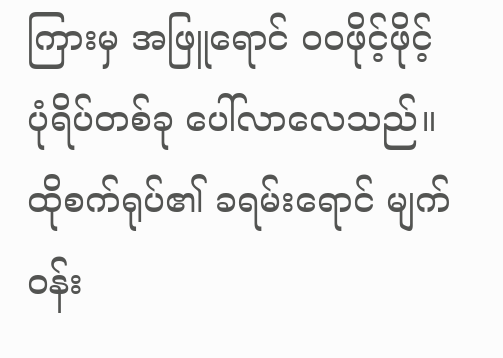ကြားမှ အဖြူရောင် ၀၀ဖိုင့်ဖိုင့် ပုံရိပ်တစ်ခု ပေါ်လာလေသည်။ ထိုစက်ရုပ်၏ ခရမ်းရောင် မျက်၀န်း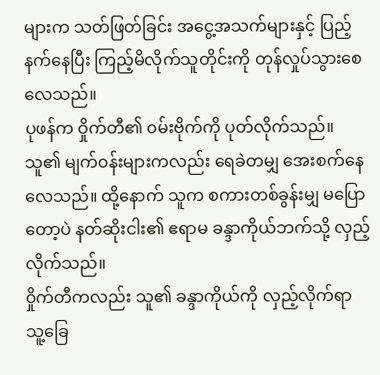များက သတ်ဖြတ်ခြင်း အငွေ့အသက်များနှင့် ပြည့်နက်နေပြီး ကြည့်မိလိုက်သူတိုင်းကို တုန်လှုပ်သွားစေလေသည်။
ပုဖန်က ဝှိုက်တီ၏ ၀မ်းဗိုက်ကို ပုတ်လိုက်သည်။ သူ၏ မျက်၀န်းများကလည်း ရေခဲတမျှ အေးစက်နေလေသည်။ ထို့နောက် သူက စကားတစ်ခွန်းမျှ မပြောတော့ပဲ နတ်ဆိုးငါး၏ ဧရာမ ခန္ဒာကိုယ်ဘက်သို့ လှည့်လိုက်သည်။
၀ှိုက်တီကလည်း သူ၏ ခန္ဒာကိုယ်ကို လှည့်လိုက်ရာ သူ့ခြေ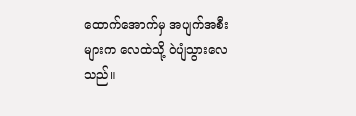ထောက်အောက်မှ အပျက်အစီးများက လေထဲသို့ ဝဲပျံသွားလေသည်။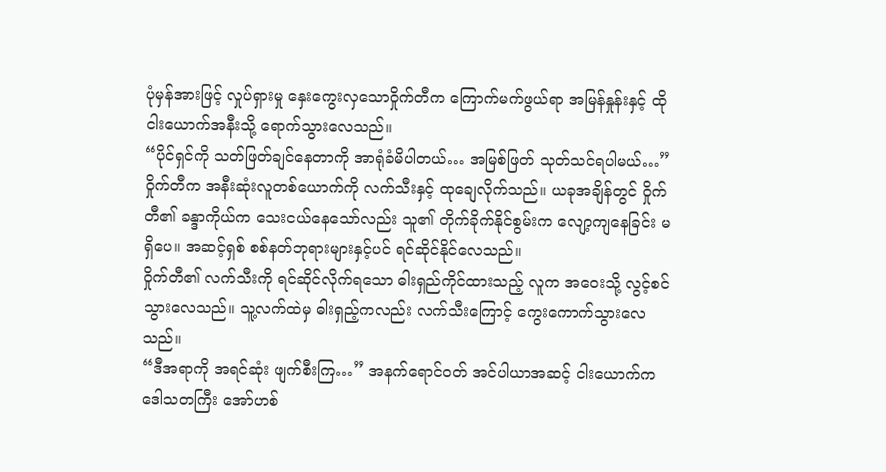ပုံမှန်အားဖြင့် လှုပ်ရှားမှု နှေးကွေးလှသောဝှိုက်တီက ကြောက်မက်ဖွယ်ရာ အမြန်နှုန်းနှင့် ထိုငါးယောက်အနီးသို့ ရောက်သွားလေသည်။
“ပိုင်ရှင်ကို သတ်ဖြတ်ချင်နေတာကို အာရုံခံမိပါတယ်… အမြစ်ဖြတ် သုတ်သင်ရပါမယ်…”
၀ှိုက်တီက အနီးဆုံးလူတစ်ယောက်ကို လက်သီးနှင့် ထုချေလိုက်သည်။ ယခုအချိန်တွင် ဝှိုက်တီ၏ ခန္ဒာကိုယ်က သေးငယ်နေသော်လည်း သူ၏ တိုက်ခိုက်နိုင်စွမ်းက လျော့ကျနေခြင်း မရှိပေ။ အဆင့်ရှစ် စစ်နတ်ဘုရားများနှင့်ပင် ရင်ဆိုင်နိုင်လေသည်။
၀ှိုက်တီ၏ လက်သီးကို ရင်ဆိုင်လိုက်ရသော ဓါးရှည်ကိုင်ထားသည့် လူက အဝေးသို့ လွင့်စင်သွားလေသည်။ သူ့လက်ထဲမှ ဓါးရှည့်ကလည်း လက်သီးကြောင့် ကွေးကောက်သွားလေသည်။
“ဒီအရာကို အရင်ဆုံး ဖျက်စီးကြ…” အနက်ရောင်၀တ် အင်ပါယာအဆင့် ငါးယောက်က ဒေါသတကြီး အော်ဟစ်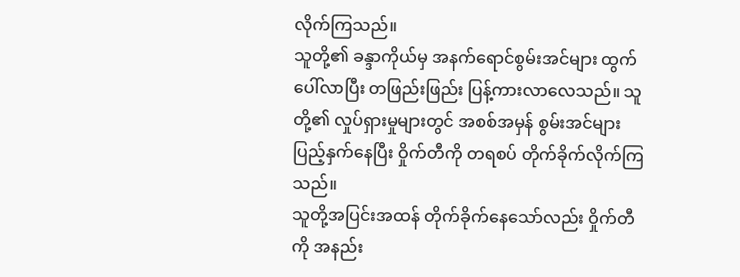လိုက်ကြသည်။
သူတို့၏ ခန္ဒာကိုယ်မှ အနက်ရောင်စွမ်းအင်များ ထွက်ပေါ်လာပြီး တဖြည်းဖြည်း ပြန့်ကားလာလေသည်။ သူတို့၏ လှုပ်ရှားမှုများတွင် အစစ်အမှန် စွမ်းအင်များ ပြည့်နှက်နေပြီး ဝှိုက်တီကို တရစပ် တိုက်ခိုက်လိုက်ကြသည်။
သူတို့အပြင်းအထန် တိုက်ခိုက်နေသော်လည်း ဝှိုက်တီကို အနည်း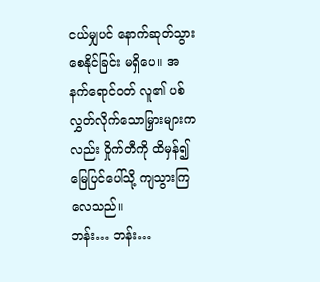ငယ်မျှပင် နောက်ဆုတ်သွားစေနိုင်ခြင်း မရှိပေ။ အနက်ရောင်၀တ် လူ၏ ပစ်လွှတ်လိုက်သောမြှားများကလည်း ဝှိုက်တီကို ထိမှန်၍ မြေပြင်ပေါ်သို့ ကျသွားကြလေသည်။
ဘန်း… ဘန်း…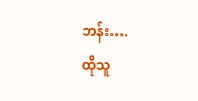ဘန်း….
ထိုသူ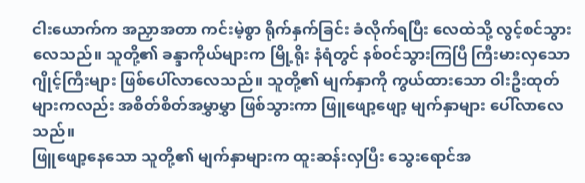ငါးယောက်က အညှာအတာ ကင်းမဲ့စွာ ရိုက်နှက်ခြင်း ခံလိုက်ရပြီး လေထဲသို့ လွင့်စင်သွားလေသည်။ သူတို့၏ ခန္ဒာကိုယ်များက မြို့ရိုး နံရံတွင် နစ်၀င်သွားကြပြီ ကြီးမားလှသော ဂျိုင့်ကြီးများ ဖြစ်ပေါ်လာလေသည်။ သူတို့၏ မျက်နှာကို ကွယ်ထားသော ဝါးဦးထုတ်များကလည်း အစိတ်စိတ်အမွှာမွှာ ဖြစ်သွားကာ ဖြူဖျော့ဖျော့ မျက်နှာများ ပေါ်လာလေသည်။
ဖြူဖျော့နေသော သူတို့၏ မျက်နှာများက ထူးဆန်းလှပြီး သွေးရောင်အ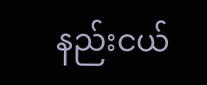နည်းငယ်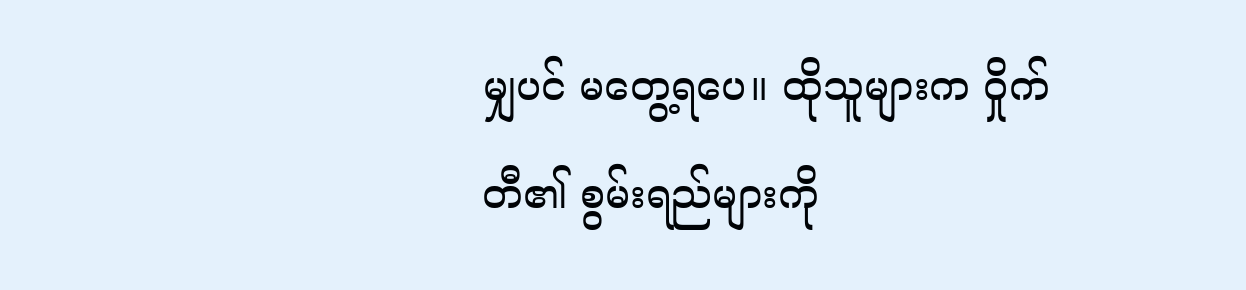မျှပင် မတွေ့ရပေ။ ထိုသူများက ဝှိုက်တီ၏ စွမ်းရည်များကို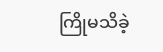ကြိုမသိခဲ့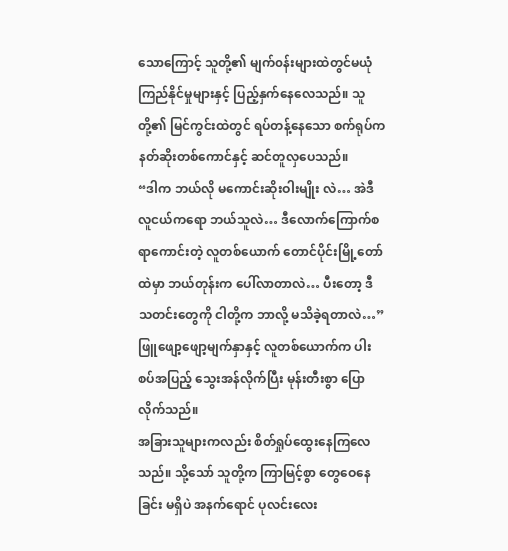သောကြောင့် သူတို့၏ မျက်၀န်းများထဲတွင်မယုံကြည်နိုင်မှုများနှင့် ပြည့်နှက်နေလေသည်။ သူတို့၏ မြင်ကွင်းထဲတွင် ရပ်တန့်နေသော စက်ရုပ်က နတ်ဆိုးတစ်ကောင်နှင့် ဆင်တူလှပေသည်။
“ဒါက ဘယ်လို မကောင်းဆိုးဝါးမျိုး လဲ… အဲဒီလူငယ်ကရော ဘယ်သူလဲ… ဒီလောက်ကြောက်စရာကောင်းတဲ့ လူတစ်ယောက် တောင်ပိုင်းမြို့တော်ထဲမှာ ဘယ်တုန်းက ပေါ်လာတာလဲ… ပီးတော့ ဒီသတင်းတွေကို ငါတို့က ဘာလို့ မသိခဲ့ရတာလဲ…” ဖြူဖျော့ဖျော့မျက်နှာနှင့် လူတစ်ယောက်က ပါးစပ်အပြည့် သွေးအန်လိုက်ပြီး မုန်းတီးစွာ ပြောလိုက်သည်။
အခြားသူများကလည်း စိတ်ရှုပ်ထွေးနေကြလေသည်။ သို့သော် သူတို့က ကြာမြင့်စွာ တွေဝေနေခြင်း မရှိပဲ အနက်ရောင် ပုလင်းလေး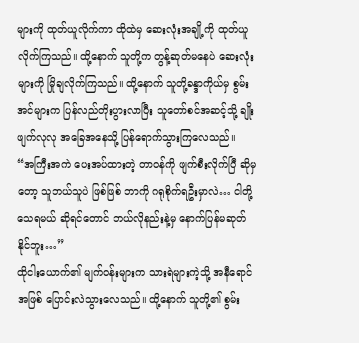များကို ထုတ်ယူလိုက်ကာ ထိုထဲမှ ဆေးလုံးအချို့ကို ထုတ်ယူလိုက်ကြသည်။ ထို့နောက် သူတို့က တွန့်ဆုတ်မနေပဲ ဆေးလုံးများကို မြိုချလိုက်ကြသည်။ ထို့နောက် သူတို့ခန္ဒာကိုယ်မှ စွမ်းအင်များက ပြန်လည်တိုးပွားလာပြီး သူတော်စင်အဆင့်သို့ ချိုးဖျက်လုလု အခြေအနေသို့ ပြန်ရောက်သွားကြလေသည်။
“အကြီးအကဲ ပေးအပ်ထားတဲ့ တာ၀န်ကို ဖျက်စီးလိုက်ပြီ ဆိုမှတော့ သူဘယ်သူပဲ ဖြစ်ဖြစ် ဘာကို ဂရုစိုက်ရဦးမှာလဲ… ငါတို့ သေရမယ် ဆိုရင်တောင် ဘယ်လိုနည်းနဲ့မှ နောက်ပြန်မဆုတ်နိုင်ဘူး…”
ထိုငါးယောက်၏ မျက်၀န်းများက သားရဲများကဲ့သို့ အနီရောင်အဖြစ် ပြောင်းလဲသွားလေသည်။ ထို့နောက် သူတို့၏ စွမ်း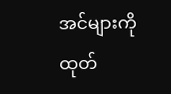အင်များကို ထုတ်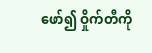ဖော်၍ ဝှိုက်တီကို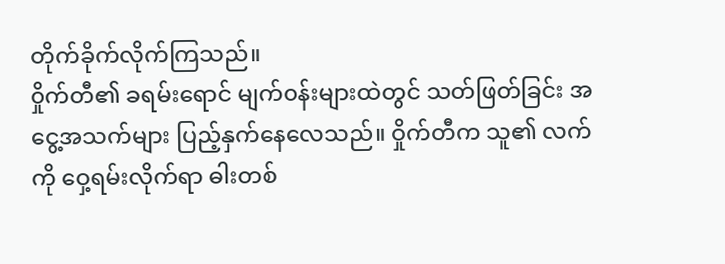တိုက်ခိုက်လိုက်ကြသည်။
၀ှိုက်တီ၏ ခရမ်းရောင် မျက်၀န်းများထဲတွင် သတ်ဖြတ်ခြင်း အငွေ့အသက်များ ပြည့်နှက်နေလေသည်။ ဝှိုက်တီက သူ၏ လက်ကို ဝှေ့ရမ်းလိုက်ရာ ဓါးတစ်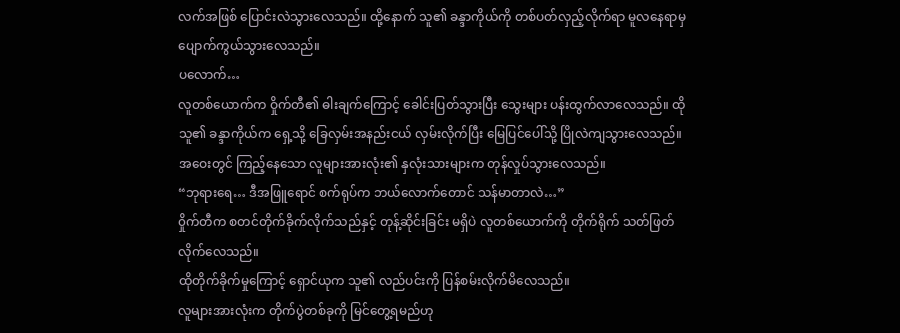လက်အဖြစ် ပြောင်းလဲသွားလေသည်။ ထို့နောက် သူ၏ ခန္ဒာကိုယ်ကို တစ်ပတ်လှည့်လိုက်ရာ မူလနေရာမှ ပျောက်ကွယ်သွားလေသည်။
ပလောက်…
လူတစ်ယောက်က ဝှိုက်တီ၏ ဓါးချက်ကြောင့် ခေါင်းပြတ်သွားပြီး သွေးများ ပန်းထွက်လာလေသည်။ ထိုသူ၏ ခန္ဒာကိုယ်က ရှေ့သို့ ခြေလှမ်းအနည်းငယ် လှမ်းလိုက်ပြီး မြေပြင်ပေါ်သို့ ပြိုလဲကျသွားလေသည်။
အဝေးတွင် ကြည့်နေသော လူများအားလုံး၏ နှလုံးသားများက တုန်လှုပ်သွားလေသည်။
“ဘုရားရေ… ဒီအဖြူရောင် စက်ရုပ်က ဘယ်လောက်တောင် သန်မာတာလဲ…”
၀ှိုက်တီက စတင်တိုက်ခိုက်လိုက်သည်နှင့် တုန့်ဆိုင်းခြင်း မရှိပဲ လူတစ်ယောက်ကို တိုက်ရိုက် သတ်ဖြတ်လိုက်လေသည်။
ထိုတိုက်ခိုက်မှုကြောင့် ရှောင်ယုက သူ၏ လည်ပင်းကို ပြန်စမ်းလိုက်မိလေသည်။
လူများအားလုံးက တိုက်ပွဲတစ်ခုကို မြင်တွေ့ရမည်ဟု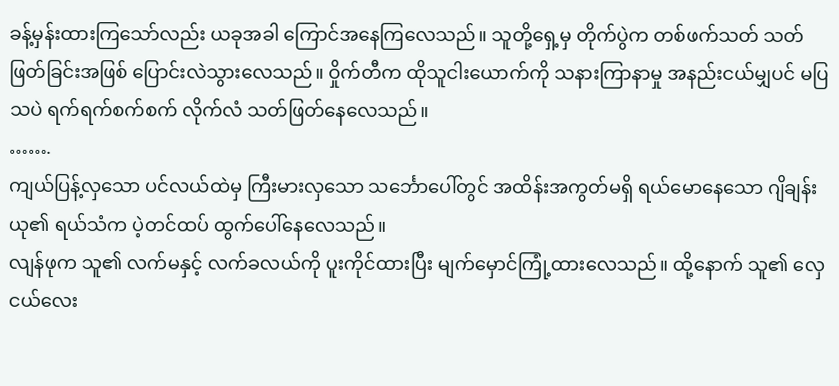ခန့်မှန်းထားကြသော်လည်း ယခုအခါ ကြောင်အနေကြလေသည်။ သူတို့ရှေ့မှ တိုက်ပွဲက တစ်ဖက်သတ် သတ်ဖြတ်ခြင်းအဖြစ် ပြောင်းလဲသွားလေသည်။ ဝှိုက်တီက ထိုသူငါးယောက်ကို သနားကြာနာမှု အနည်းငယ်မျှပင် မပြသပဲ ရက်ရက်စက်စက် လိုက်လံ သတ်ဖြတ်နေလေသည်။
…….
ကျယ်ပြန့်လှသော ပင်လယ်ထဲမှ ကြီးမားလှသော သင်္ဘောပေါ်တွင် အထိန်းအကွတ်မရှိ ရယ်မောနေသော ဂျိချန်းယု၏ ရယ်သံက ပဲ့တင်ထပ် ထွက်ပေါ်နေလေသည်။
လျန်ဖုက သူ၏ လက်မနှင့် လက်ခလယ်ကို ပူးကိုင်ထားပြီး မျက်မှောင်ကြုံ့ထားလေသည်။ ထို့နောက် သူ၏ လှေငယ်လေး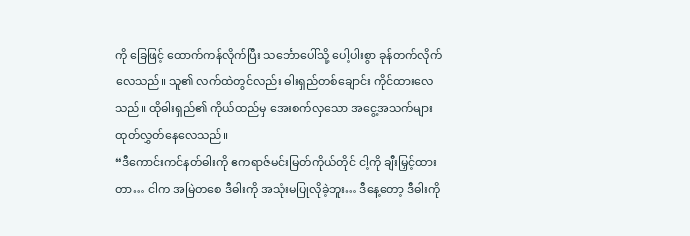ကို ခြေဖြင့် ထောက်ကန်လိုက်ပြီး သင်္ဘောပေါ်သို့ ပေါ့ပါးစွာ ခုန်တက်လိုက်လေသည်။ သူ၏ လက်ထဲတွင်လည်း ဓါးရှည်တစ်ချောင်း ကိုင်ထားလေသည်။ ထိုဓါးရှည်၏ ကိုယ်ထည်မှ အေးစက်လှသော အငွေ့အသက်များ ထုတ်လွှတ်နေလေသည်။
“ဒီကောင်းကင်နတ်ဓါးကို ဧကရာဇ်မင်းမြတ်ကိုယ်တိုင် ငါ့ကို ချီးမြှင့်ထားတာ… ငါက အမြဲတစေ ဒီဓါးကို အသုံးမပြုလိုခဲ့ဘူး… ဒီနေ့တော့ ဒီဓါးကို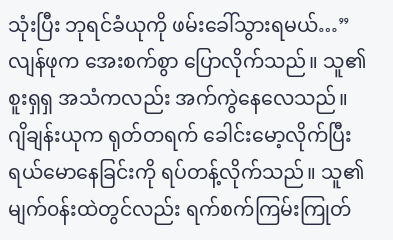သုံးပြီး ဘုရင်ခံယုကို ဖမ်းခေါ်သွားရမယ်…” လျန်ဖုက အေးစက်စွာ ပြောလိုက်သည်။ သူ၏ စူးရှရှ အသံကလည်း အက်ကွဲနေလေသည်။
ဂျိချန်းယုက ရုတ်တရက် ခေါင်းမော့လိုက်ပြီး ရယ်မောနေခြင်းကို ရပ်တန့်လိုက်သည်။ သူ၏ မျက်၀န်းထဲတွင်လည်း ရက်စက်ကြမ်းကြုတ်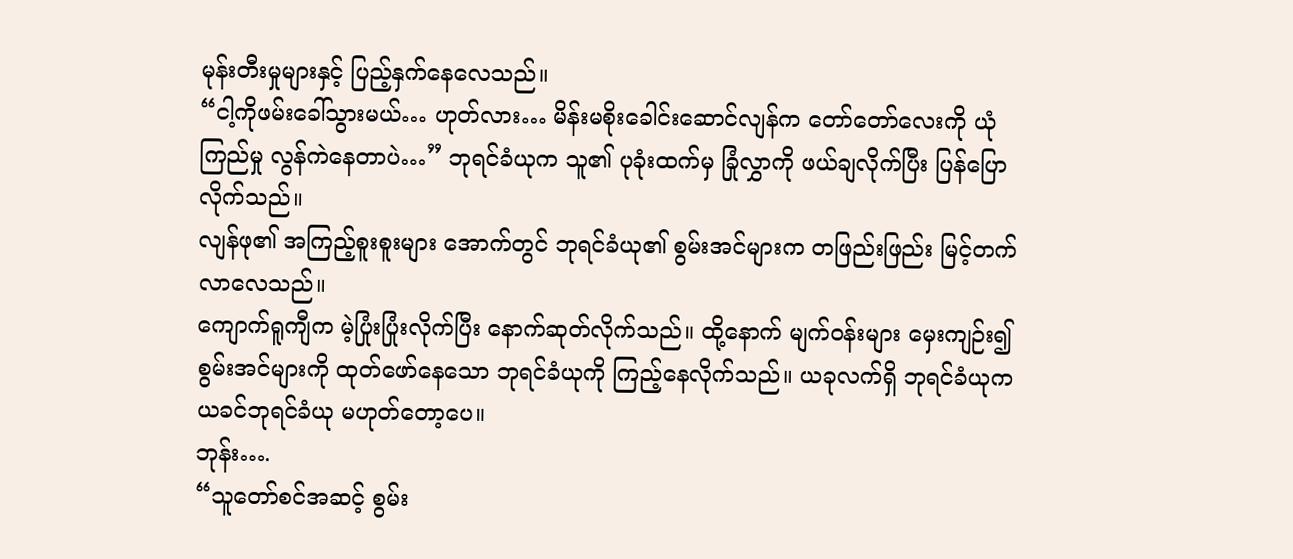မုန်းတီးမှုများနှင့် ပြည့်နှက်နေလေသည်။
“ငါ့ကိုဖမ်းခေါ်သွားမယ်… ဟုတ်လား… မိန်းမစိုးခေါင်းဆောင်လျန်က တော်တော်လေးကို ယုံကြည်မှု လွန်ကဲနေတာပဲ…” ဘုရင်ခံယုက သူ၏ ပုခုံးထက်မှ ခြုံလွှာကို ဖယ်ချလိုက်ပြီး ပြန်ပြောလိုက်သည်။
လျန်ဖု၏ အကြည့်စူးစူးများ အောက်တွင် ဘုရင်ခံယု၏ စွမ်းအင်များက တဖြည်းဖြည်း မြင့်တက်လာလေသည်။
ကျောက်ရူကျီက မဲ့ပြုံးပြုံးလိုက်ပြီး နောက်ဆုတ်လိုက်သည်။ ထို့နောက် မျက်၀န်းများ မှေးကျဉ်း၍ စွမ်းအင်များကို ထုတ်ဖော်နေသော ဘုရင်ခံယုကို ကြည့်နေလိုက်သည်။ ယခုလက်ရှိ ဘုရင်ခံယုက ယခင်ဘုရင်ခံယု မဟုတ်တော့ပေ။
ဘုန်း….
“သူတော်စင်အဆင့် စွမ်း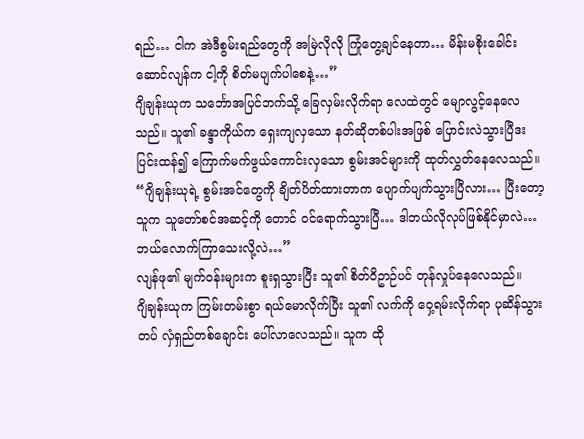ရည်… ငါက အဲဒီစွမ်းရည်တွေကို အမြဲလိုလို ကြုံတွေ့ချင်နေတာ… မိန်းမစိုးခေါင်းဆောင်လျန်က ငါ့ကို စိတ်မပျက်ပါစေနဲ့…”
ဂျိချန်းယုက သင်္ဘောအပြင်ဘက်သို့ ခြေလှမ်းလိုက်ရာ လေထဲတွင် မျောလွင့်နေလေသည်။ သူ၏ ခန္ဒာကိုယ်က ရှေးကျလှသော နတ်ဆိုတစ်ပါးအဖြစ် ပြောင်းလဲသွားပြီဒး ပြင်းထန်၍ ကြောက်မက်ဖွယ်ကောင်းလှသော စွမ်းအင်များကို ထုတ်လွှတ်နေလေသည်။
“ဂျိချန်းယုရဲ့ စွမ်းအင်တွေကို ချိတ်ပိတ်ထားတာက ပျောက်ပျက်သွားပြီလား… ပြီးတော့ သူက သူတော်စင်အဆင့်ကို တောင် ၀င်ရောက်သွားပြီ… ဒါဘယ်လိုလုပ်ဖြစ်နိုင်မှာလဲ… ဘယ်လောက်ကြာသေးလို့လဲ…”
လျန်ဖု၏ မျက်၀န်းများက စူးရှသွားပြီး သူ၏ စိတ်ဝိဥာဉ်ပင် တုန်လှုပ်နေလေသည်။
ဂျိချန်းယုက ကြမ်းတမ်းစွာ ရယ်မောလိုက်ပြီး သူ၏ လက်ကို ဝှေ့ရမ်းလိုက်ရာ ပုဆိန်သွားတပ် လှံရှည်တစ်ချောင်း ပေါ်လာလေသည်။ သူက ထို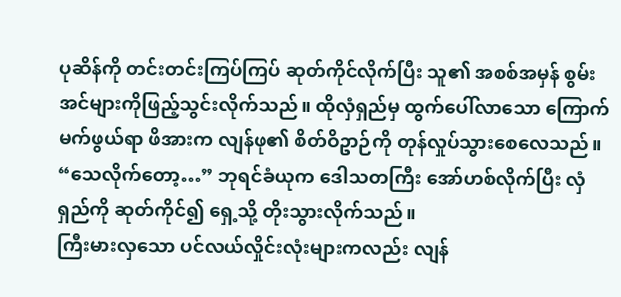ပုဆိန်ကို တင်းတင်းကြပ်ကြပ် ဆုတ်ကိုင်လိုက်ပြီး သူ၏ အစစ်အမှန် စွမ်းအင်များကိုဖြည့်သွင်းလိုက်သည်။ ထိုလှံရှည်မှ ထွက်ပေါ်လာသော ကြောက်မက်ဖွယ်ရာ ဖိအားက လျန်ဖု၏ စိတ်ဝိဥာဉ်ကို တုန်လှုပ်သွားစေလေသည်။
“သေလိုက်တော့…” ဘုရင်ခံယုက ဒေါသတကြီး အော်ဟစ်လိုက်ပြီး လှံရှည်ကို ဆုတ်ကိုင်၍ ရှေ့သို့ တိုးသွားလိုက်သည်။
ကြီးမားလှသော ပင်လယ်လှိုင်းလုံးများကလည်း လျန်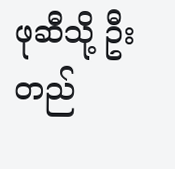ဖုဆီသို့ ဦးတည်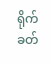ရိုက်ခတ်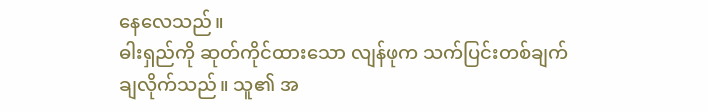နေလေသည်။
ဓါးရှည်ကို ဆုတ်ကိုင်ထားသော လျန်ဖုက သက်ပြင်းတစ်ချက် ချလိုက်သည်။ သူ၏ အ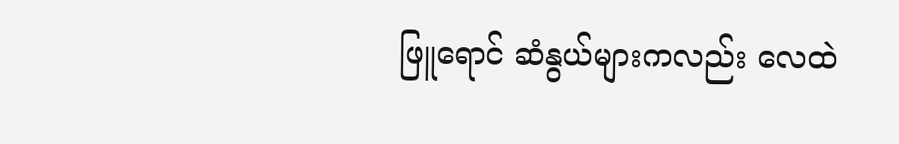ဖြူရောင် ဆံနွယ်များကလည်း လေထဲ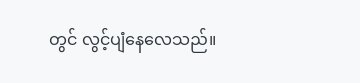တွင် လွင့်ပျံနေလေသည်။